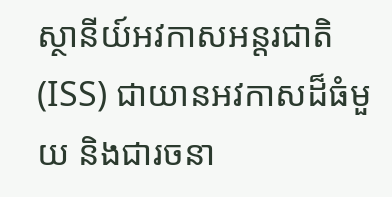ស្ថានីយ៍អវកាសអន្តរជាតិ (ISS) ជាយានអវកាសដ៏ធំមួយ និងជារចនា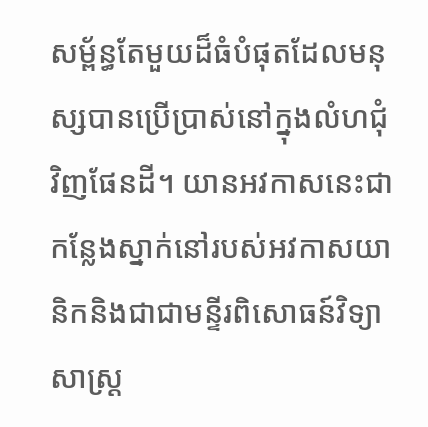សម្ព័ន្ធតែមួយដ៏ធំបំផុតដែលមនុស្សបានប្រើប្រាស់នៅក្នុងលំហជុំវិញផែនដី។ យានអវកាសនេះជាកន្លែងស្នាក់នៅរបស់អវកាសយានិកនិងជាជាមន្ទីរពិសោធន៍វិទ្យាសាស្ត្រ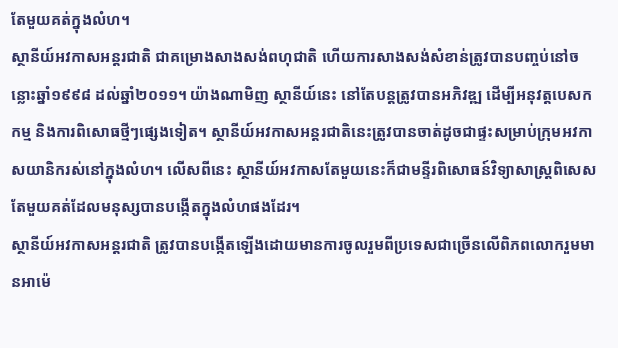តែមួយគត់ក្នុងលំហ។
ស្ថានីយ៍អវកាសអន្តរជាតិ ជាគម្រោងសាងសង់ពហុជាតិ ហើយការសាងសង់សំខាន់ត្រូវបានបញ្ចប់នៅចន្លោះឆ្នាំ១៩៩៨ ដល់ឆ្នាំ២០១១។ យ៉ាងណាមិញ ស្ថានីយ៍នេះ នៅតែបន្តត្រូវបានអភិវឌ្ឍ ដើម្បីអនុវត្តបេសកកម្ម និងការពិសោធថ្មីៗផ្សេងទៀត។ ស្ថានីយ៍អវកាសអន្តរជាតិនេះត្រូវបានចាត់ដូចជាផ្ទះសម្រាប់ក្រុមអវកាសយានិករស់នៅក្នុងលំហ។ លើសពីនេះ ស្ថានីយ៍អវកាសតែមួយនេះក៏ជាមន្ទីរពិសោធន៍វិទ្យាសាស្ត្រពិសេសតែមួយគត់ដែលមនុស្សបានបង្កើតក្នុងលំហផងដែរ។
ស្ថានីយ៍អវកាសអន្តរជាតិ ត្រូវបានបង្កើតឡើងដោយមានការចូលរួមពីប្រទេសជាច្រើនលើពិភពលោករួមមានអាម៉េ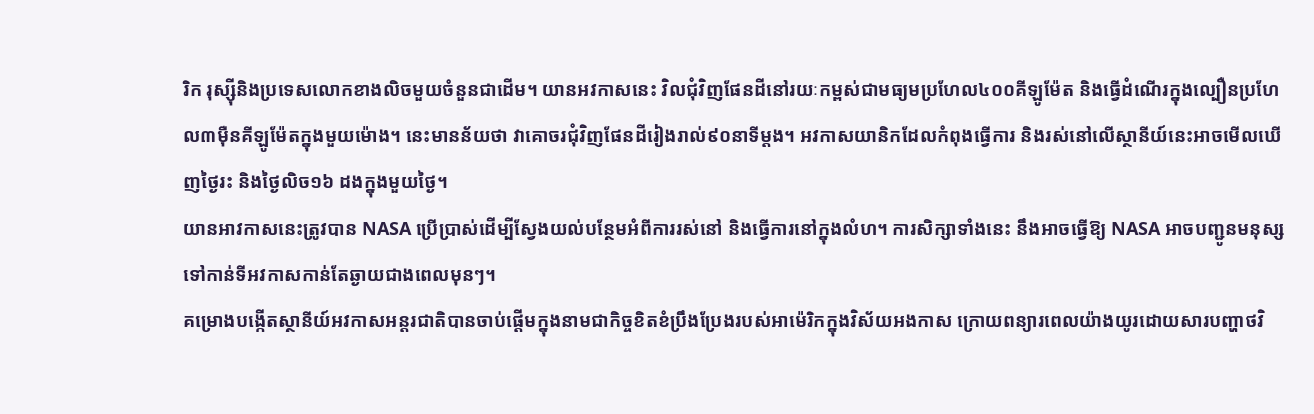រិក រុស្ស៊ីនិងប្រទេសលោកខាងលិចមួយចំនួនជាដើម។ យានអវកាសនេះ វិលជុំវិញផែនដីនៅរយៈកម្ពស់ជាមធ្យមប្រហែល៤០០គីឡូម៉ែត និងធ្វើដំណើរក្នុងល្បឿនប្រហែល៣ម៉ឺនគីឡូម៉ែតក្នុងមួយម៉ោង។ នេះមានន័យថា វាគោចរជុំវិញផែនដីរៀងរាល់៩០នាទីម្តង។ អវកាសយានិកដែលកំពុងធ្វើការ និងរស់នៅលើស្ថានីយ៍នេះអាចមើលឃើញថ្ងៃរះ និងថ្ងៃលិច១៦ ដងក្នុងមួយថ្ងៃ។
យានអាវកាសនេះត្រូវបាន NASA ប្រើប្រាស់ដើម្បីស្វែងយល់បន្ថែមអំពីការរស់នៅ និងធ្វើការនៅក្នុងលំហ។ ការសិក្សាទាំងនេះ នឹងអាចធ្វើឱ្យ NASA អាចបញ្ជូនមនុស្សទៅកាន់ទីអវកាសកាន់តែឆ្ងាយជាងពេលមុនៗ។
គម្រោងបង្កើតស្ថានីយ៍អវកាសអន្តរជាតិបានចាប់ផ្តើមក្នុងនាមជាកិច្ចខិតខំប្រឹងប្រែងរបស់អាម៉េរិកក្នុងវិស័យអងកាស ក្រោយពន្យារពេលយ៉ាងយូរដោយសារបញ្ហាថវិ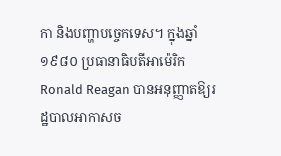កា និងបញ្ហាបច្ចេកទេស។ ក្នុងឆ្នាំ ១៩៨០ ប្រធានាធិបតីអាម៉េរិក Ronald Reagan បានអនុញ្ញាតឱ្យរដ្ឋបាលអាកាសច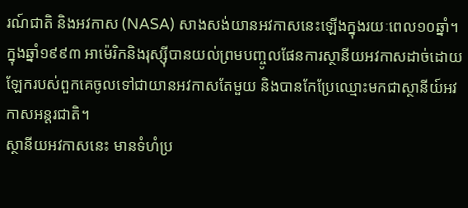រណ៍ជាតិ និងអវកាស (NASA) សាងសង់យានអវកាសនេះឡើងក្នុងរយៈពេល១០ឆ្នាំ។ ក្នុងឆ្នាំ១៩៩៣ អាម៉េរិកនិងរុស្ស៊ីបានយល់ព្រមបញ្ចូលផែនការស្ថានីយអវកាសដាច់ដោយឡែករបស់ពួកគេចូលទៅជាយានអវកាសតែមួយ និងបានកែប្រែឈ្មោះមកជាស្ថានីយ៍អវកាសអន្តរជាតិ។
ស្ថានីយអវកាសនេះ មានទំហំប្រ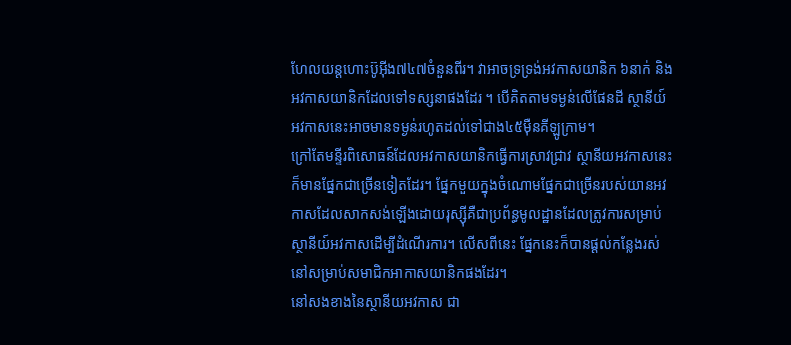ហែលយន្តហោះប៊ូអ៊ីង៧៤៧ចំនួនពីរ។ វាអាចទ្រទ្រង់អវកាសយានិក ៦នាក់ និងអវកាសយានិកដែលទៅទស្សនាផងដែរ ។ បើគិតតាមទម្ងន់លើផែនដី ស្ថានីយ៍អវកាសនេះអាចមានទម្ងន់រហូតដល់ទៅជាង៤៥ម៉ឺនគីឡូក្រាម។
ក្រៅតែមន្ទីរពិសោធន៍ដែលអវកាសយានិកធ្វើការស្រាវជ្រាវ ស្ថានីយអវកាសនេះក៏មានផ្នែកជាច្រើនទៀតដែរ។ ផ្នែកមួយក្នុងចំណោមផ្នែកជាច្រើនរបស់យានអវកាសដែលសាកសង់ឡើងដោយរុស្ស៊ីគឺជាប្រព័ន្ធមូលដ្ឋានដែលត្រូវការសម្រាប់ស្ថានីយ៍អវកាសដើម្បីដំណើរការ។ លើសពីនេះ ផ្នែកនេះក៏បានផ្តល់កន្លែងរស់នៅសម្រាប់សមាជិកអាកាសយានិកផងដែរ។
នៅសងខាងនៃស្ថានីយអវកាស ជា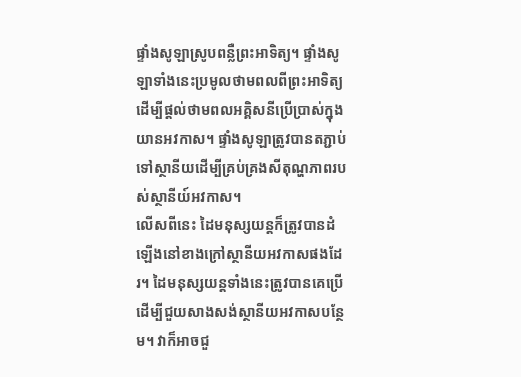ផ្ទាំងសូឡាស្រូបពន្លឺព្រះអាទិត្យ។ ផ្ទាំងសូឡាទាំងនេះប្រមូលថាមពលពីព្រះអាទិត្យដើម្បីផ្តល់ថាមពលអគ្គិសនីប្រើប្រាស់ក្នុងយានអវកាស។ ផ្ទាំងសូឡាត្រូវបានតភ្ជាប់ទៅស្ថានីយដើម្បីគ្រប់គ្រងសីតុណ្ហភាពរបស់ស្ថានីយ៍អវកាស។
លើសពីនេះ ដៃមនុស្សយន្តក៏ត្រូវបានដំឡើងនៅខាងក្រៅស្ថានីយអវកាសផងដែរ។ ដៃមនុស្សយន្តទាំងនេះត្រូវបានគេប្រើដើម្បីជួយសាងសង់ស្ថានីយអវកាសបន្ថែម។ វាក៏អាចជួ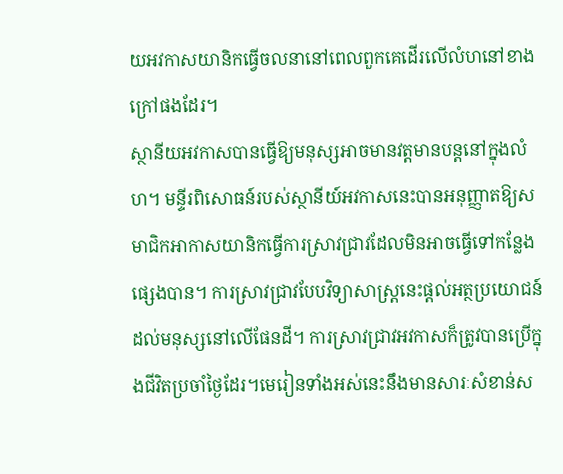យអវកាសយានិកធ្វើចលនានៅពេលពួកគេដើរលើលំហនៅខាងក្រៅផងដែរ។
ស្ថានីយអវកាសបានធ្វើឱ្យមនុស្សអាចមានវត្តមានបន្តនៅក្នុងលំហ។ មន្ទីរពិសោធន៍របស់ស្ថានីយ៍អវកាសនេះបានអនុញ្ញាតឱ្យសមាជិកអាកាសយានិកធ្វើការស្រាវជ្រាវដែលមិនអាចធ្វើទៅកន្លែងផ្សេងបាន។ ការស្រាវជ្រាវបែបវិទ្យាសាស្ត្រនេះផ្តល់អត្ថប្រយោជន៍ដល់មនុស្សនៅលើផែនដី។ ការស្រាវជ្រាវអវកាសក៏ត្រូវបានប្រើក្នុងជីវិតប្រចាំថ្ងៃដែរ។មេរៀនទាំងអស់នេះនឹងមានសារៈសំខាន់ស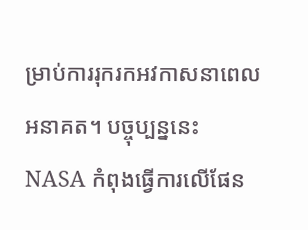ម្រាប់ការរុករកអវកាសនាពេលអនាគត។ បច្ចុប្បន្ននេះ NASA កំពុងធ្វើការលើផែន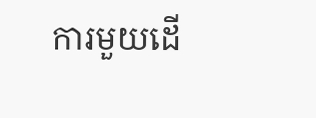ការមួយដើ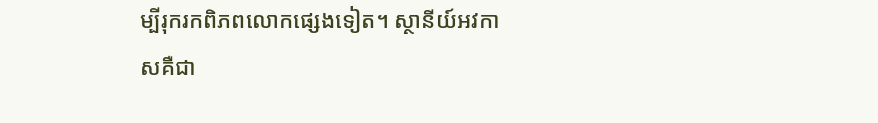ម្បីរុករកពិភពលោកផ្សេងទៀត។ ស្ថានីយ៍អវកាសគឺជា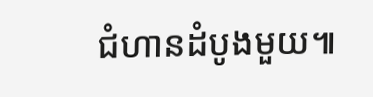ជំហានដំបូងមួយ៕